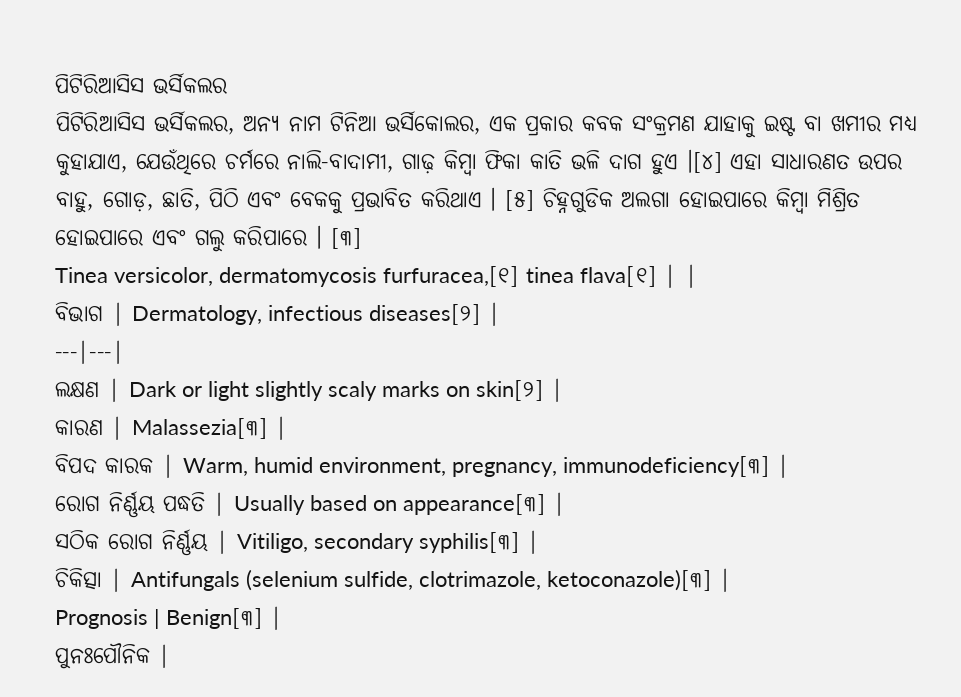ପିଟିରିଆସିସ ଭର୍ସିକଲର
ପିଟିରିଆସିସ ଭର୍ସିକଲର, ଅନ୍ୟ ନାମ ଟିନିଆ ଭର୍ସିକୋଲର, ଏକ ପ୍ରକାର କବକ ସଂକ୍ରମଣ ଯାହାକୁ ଇଷ୍ଟ ବା ଖମୀର ମଧ୍ୟ କୁହାଯାଏ, ଯେଉଁଥିରେ ଚର୍ମରେ ନାଲି-ବାଦାମୀ, ଗାଢ଼ କିମ୍ବା ଫିକା କାତି ଭଳି ଦାଗ ହୁଏ ।[୪] ଏହା ସାଧାରଣତ ଉପର ବାହୁ, ଗୋଡ଼, ଛାତି, ପିଠି ଏବଂ ବେକକୁ ପ୍ରଭାବିତ କରିଥାଏ । [୫] ଚିହ୍ନଗୁଡିକ ଅଲଗା ହୋଇପାରେ କିମ୍ବା ମିଶ୍ରିତ ହୋଇପାରେ ଏବଂ ଗଲୁ କରିପାରେ । [୩]
Tinea versicolor, dermatomycosis furfuracea,[୧] tinea flava[୧] | |
ବିଭାଗ | Dermatology, infectious diseases[୨] |
---|---|
ଲକ୍ଷଣ | Dark or light slightly scaly marks on skin[୨] |
କାରଣ | Malassezia[୩] |
ବିପଦ କାରକ | Warm, humid environment, pregnancy, immunodeficiency[୩] |
ରୋଗ ନିର୍ଣ୍ଣୟ ପଦ୍ଧତି | Usually based on appearance[୩] |
ସଠିକ ରୋଗ ନିର୍ଣ୍ଣୟ | Vitiligo, secondary syphilis[୩] |
ଚିକିତ୍ସା | Antifungals (selenium sulfide, clotrimazole, ketoconazole)[୩] |
Prognosis | Benign[୩] |
ପୁନଃପୌନିକ |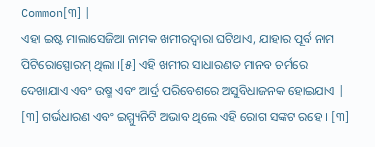Common[୩] |
ଏହା ଇଷ୍ଟ ମାଲାସେଜିଆ ନାମକ ଖମୀରଦ୍ୱାରା ଘଟିଥାଏ, ଯାହାର ପୂର୍ବ ନାମ ପିଟିରୋସ୍ପୋରମ୍ ଥିଲା ।[୫] ଏହି ଖମୀର ସାଧାରଣତ ମାନବ ଚର୍ମରେ ଦେଖାଯାଏ ଏବଂ ଉଷ୍ମ ଏବଂ ଆର୍ଦ୍ର ପରିବେଶରେ ଅସୁବିଧାଜନକ ହୋଇଯାଏ | [୩] ଗର୍ଭଧାରଣ ଏବଂ ଇମ୍ମ୍ୟୁନିଟି ଅଭାବ ଥିଲେ ଏହି ରୋଗ ସଙ୍କଟ ରହେ । [୩]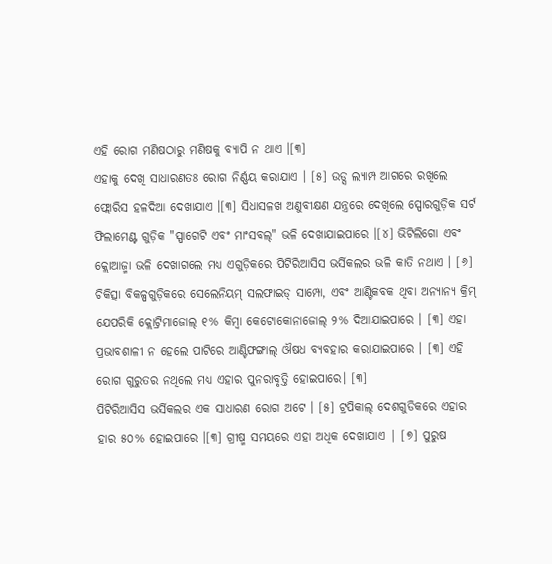ଏହି ରୋଗ ମଣିଷଠାରୁ ମଣିଷକୁ ବ୍ୟାପି ନ ଥାଏ ।[୩]
ଏହାକୁ ଦେଖି ସାଧାରଣତଃ ରୋଗ ନିର୍ଣ୍ଣୟ କରାଯାଏ । [୫] ଉଡ୍ସ ଲ୍ୟାମ୍ପ ଆଗରେ ରଖିଲେ ଫ୍ଲୋରିସ ହଳଦିଆ ଦେଖାଯାଏ ।[୩] ସିଧାସଳଖ ଅଣୁବୀକ୍ଷଣ ଯନ୍ତ୍ରରେ ଦେଖିଲେ ସ୍ପୋରଗୁଡ଼ିକ ସର୍ଟ ଫିଲାମେଣ୍ଟ ଗୁଡ଼ିକ "ସ୍ପାଗେଟି ଏବଂ ମାଂସବଲ୍" ଭଳି ଦେଖାଯାଇପାରେ ।[୪] ଭିଟିଲିଗୋ ଏବଂ କ୍ଲୋଆଜ୍ମା ଭଳି ଦେଖାଗଲେ ମଧ୍ୟ ଏଗୁଡ଼ିକରେ ପିଟିରିଆସିସ ଭର୍ସିକଲର ଭଳି କାତି ନଥାଏ । [୬] ଚିକିତ୍ସା ବିକଳ୍ପଗୁଡ଼ିକରେ ସେଲେନିୟମ୍ ସଲଫାଇଡ୍ ସାମ୍ପୋ, ଏବଂ ଆଣ୍ଟିକବକ ଥିବା ଅନ୍ୟାନ୍ୟ କ୍ରିମ୍ ଯେପରିକି କ୍ଲୋଟ୍ରିମାଜୋଲ୍ ୧% କିମ୍ବା କେଟୋକୋନାଜୋଲ୍ ୨% ଦିଆଯାଇପାରେ । [୩] ଏହା ପ୍ରଭାବଶାଳୀ ନ ହେଲେ ପାଟିରେ ଆଣ୍ଟିଫଙ୍ଗାଲ୍ ଔଷଧ ବ୍ୟବହାର କରାଯାଇପାରେ । [୩] ଏହି ରୋଗ ଗୁରୁତର ନଥିଲେ ମଧ୍ୟ ଏହାର ପୁନରାବୃତ୍ତି ହୋଇପାରେ। [୩]
ପିଟିରିଆସିସ ଭର୍ସିକଲର ଏକ ସାଧାରଣ ରୋଗ ଅଟେ । [୫] ଟ୍ରପିକାଲ୍ ଦେଶଗୁଡିକରେ ଏହାର ହାର ୫୦% ହୋଇପାରେ ।[୩] ଗ୍ରୀଷ୍ମ ସମୟରେ ଏହା ଅଧିକ ଦେଖାଯାଏ | [୭] ପୁରୁଷ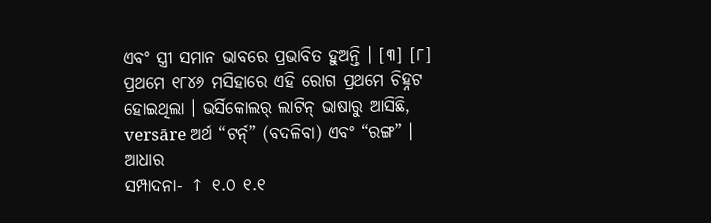ଏବଂ ସ୍ତ୍ରୀ ସମାନ ଭାବରେ ପ୍ରଭାବିତ ହୁଅନ୍ତି । [୩] [୮] ପ୍ରଥମେ ୧୮୪୬ ମସିହାରେ ଏହି ରୋଗ ପ୍ରଥମେ ଚିହ୍ନଟ ହୋଇଥିଲା । ଭର୍ସିକୋଲର୍ ଲାଟିନ୍ ଭାଷାରୁ ଆସିଛି, versāre ଅର୍ଥ “ଟର୍ନ୍” (ବଦଳିବା) ଏବଂ “ରଙ୍ଗ” ।
ଆଧାର
ସମ୍ପାଦନା- ↑ ୧.୦ ୧.୧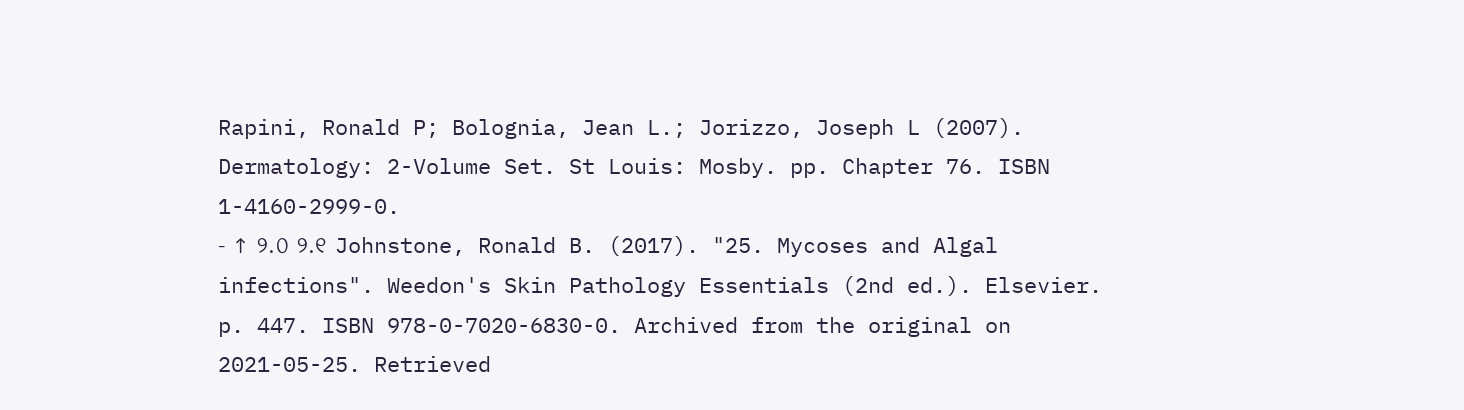Rapini, Ronald P; Bolognia, Jean L.; Jorizzo, Joseph L (2007). Dermatology: 2-Volume Set. St Louis: Mosby. pp. Chapter 76. ISBN 1-4160-2999-0.
- ↑ ୨.୦ ୨.୧ Johnstone, Ronald B. (2017). "25. Mycoses and Algal infections". Weedon's Skin Pathology Essentials (2nd ed.). Elsevier. p. 447. ISBN 978-0-7020-6830-0. Archived from the original on 2021-05-25. Retrieved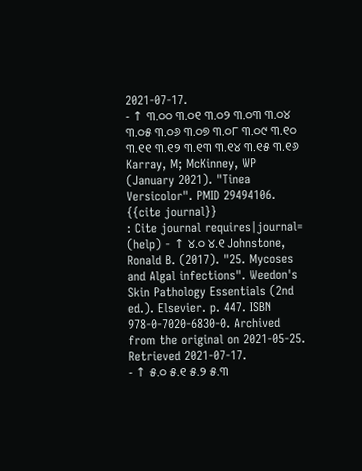2021-07-17.
- ↑ ୩.୦୦ ୩.୦୧ ୩.୦୨ ୩.୦୩ ୩.୦୪ ୩.୦୫ ୩.୦୬ ୩.୦୭ ୩.୦୮ ୩.୦୯ ୩.୧୦ ୩.୧୧ ୩.୧୨ ୩.୧୩ ୩.୧୪ ୩.୧୫ ୩.୧୬ Karray, M; McKinney, WP (January 2021). "Tinea Versicolor". PMID 29494106.
{{cite journal}}
: Cite journal requires|journal=
(help) - ↑ ୪.୦ ୪.୧ Johnstone, Ronald B. (2017). "25. Mycoses and Algal infections". Weedon's Skin Pathology Essentials (2nd ed.). Elsevier. p. 447. ISBN 978-0-7020-6830-0. Archived from the original on 2021-05-25. Retrieved 2021-07-17.
- ↑ ୫.୦ ୫.୧ ୫.୨ ୫.୩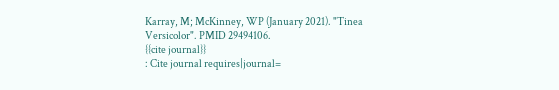Karray, M; McKinney, WP (January 2021). "Tinea Versicolor". PMID 29494106.
{{cite journal}}
: Cite journal requires|journal=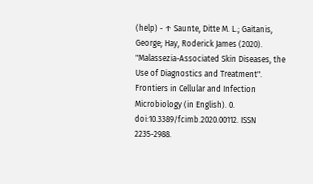(help) - ↑ Saunte, Ditte M. L.; Gaitanis, George; Hay, Roderick James (2020). "Malassezia-Associated Skin Diseases, the Use of Diagnostics and Treatment". Frontiers in Cellular and Infection Microbiology (in English). 0. doi:10.3389/fcimb.2020.00112. ISSN 2235-2988.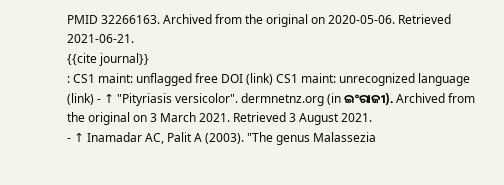PMID 32266163. Archived from the original on 2020-05-06. Retrieved 2021-06-21.
{{cite journal}}
: CS1 maint: unflagged free DOI (link) CS1 maint: unrecognized language (link) - ↑ "Pityriasis versicolor". dermnetnz.org (in ଇଂରାଜୀ). Archived from the original on 3 March 2021. Retrieved 3 August 2021.
- ↑ Inamadar AC, Palit A (2003). "The genus Malassezia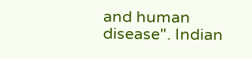and human disease". Indian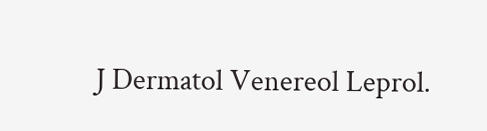J Dermatol Venereol Leprol.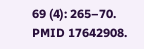69 (4): 265–70. PMID 17642908.